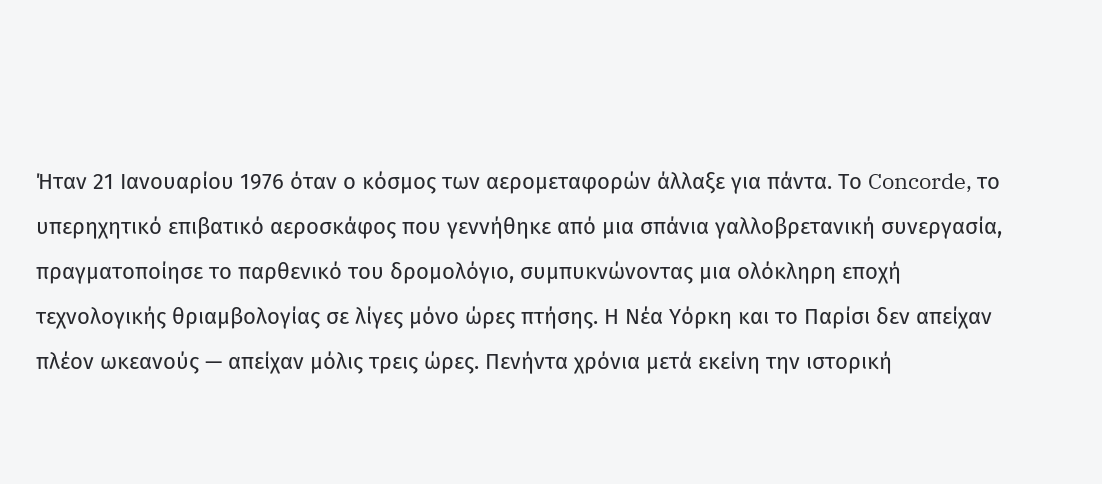Ήταν 21 Ιανουαρίου 1976 όταν ο κόσμος των αερομεταφορών άλλαξε για πάντα. Το Concorde, το υπερηχητικό επιβατικό αεροσκάφος που γεννήθηκε από μια σπάνια γαλλοβρετανική συνεργασία, πραγματοποίησε το παρθενικό του δρομολόγιο, συμπυκνώνοντας μια ολόκληρη εποχή τεχνολογικής θριαμβολογίας σε λίγες μόνο ώρες πτήσης. Η Νέα Υόρκη και το Παρίσι δεν απείχαν πλέον ωκεανούς — απείχαν μόλις τρεις ώρες. Πενήντα χρόνια μετά εκείνη την ιστορική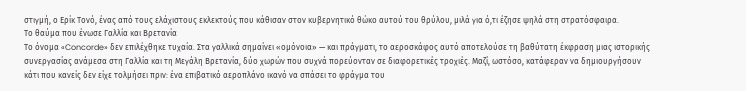στιγμή, ο Ερίκ Τονό, ένας από τους ελάχιστους εκλεκτούς που κάθισαν στον κυβερνητικό θώκο αυτού του θρύλου, μιλά για ό,τι έζησε ψηλά στη στρατόσφαιρα.
Το θαύμα που ένωσε Γαλλία και Βρετανία
Το όνομα «Concorde» δεν επιλέχθηκε τυχαία. Στα γαλλικά σημαίνει «ομόνοια» — και πράγματι, το αεροσκάφος αυτό αποτελούσε τη βαθύτατη έκφραση μιας ιστορικής συνεργασίας ανάμεσα στη Γαλλία και τη Μεγάλη Βρετανία, δύο χωρών που συχνά πορεύονταν σε διαφορετικές τροχιές. Μαζί, ωστόσο, κατάφεραν να δημιουργήσουν κάτι που κανείς δεν είχε τολμήσει πριν: ένα επιβατικό αεροπλάνο ικανό να σπάσει το φράγμα του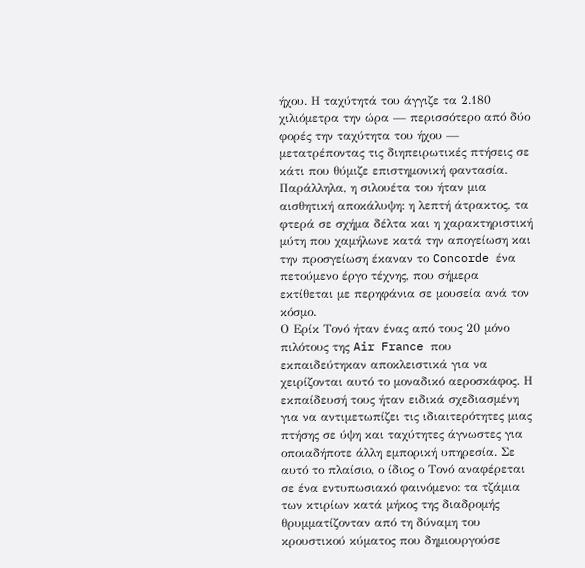ήχου. Η ταχύτητά του άγγιζε τα 2.180 χιλιόμετρα την ώρα — περισσότερο από δύο φορές την ταχύτητα του ήχου — μετατρέποντας τις διηπειρωτικές πτήσεις σε κάτι που θύμιζε επιστημονική φαντασία. Παράλληλα, η σιλουέτα του ήταν μια αισθητική αποκάλυψη: η λεπτή άτρακτος, τα φτερά σε σχήμα δέλτα και η χαρακτηριστική μύτη που χαμήλωνε κατά την απογείωση και την προσγείωση έκαναν το Concorde ένα πετούμενο έργο τέχνης, που σήμερα εκτίθεται με περηφάνια σε μουσεία ανά τον κόσμο.
Ο Ερίκ Τονό ήταν ένας από τους 20 μόνο πιλότους της Air France που εκπαιδεύτηκαν αποκλειστικά για να χειρίζονται αυτό το μοναδικό αεροσκάφος. Η εκπαίδευσή τους ήταν ειδικά σχεδιασμένη για να αντιμετωπίζει τις ιδιαιτερότητες μιας πτήσης σε ύψη και ταχύτητες άγνωστες για οποιαδήποτε άλλη εμπορική υπηρεσία. Σε αυτό το πλαίσιο, ο ίδιος ο Τονό αναφέρεται σε ένα εντυπωσιακό φαινόμενο: τα τζάμια των κτιρίων κατά μήκος της διαδρομής θρυμματίζονταν από τη δύναμη του κρουστικού κύματος που δημιουργούσε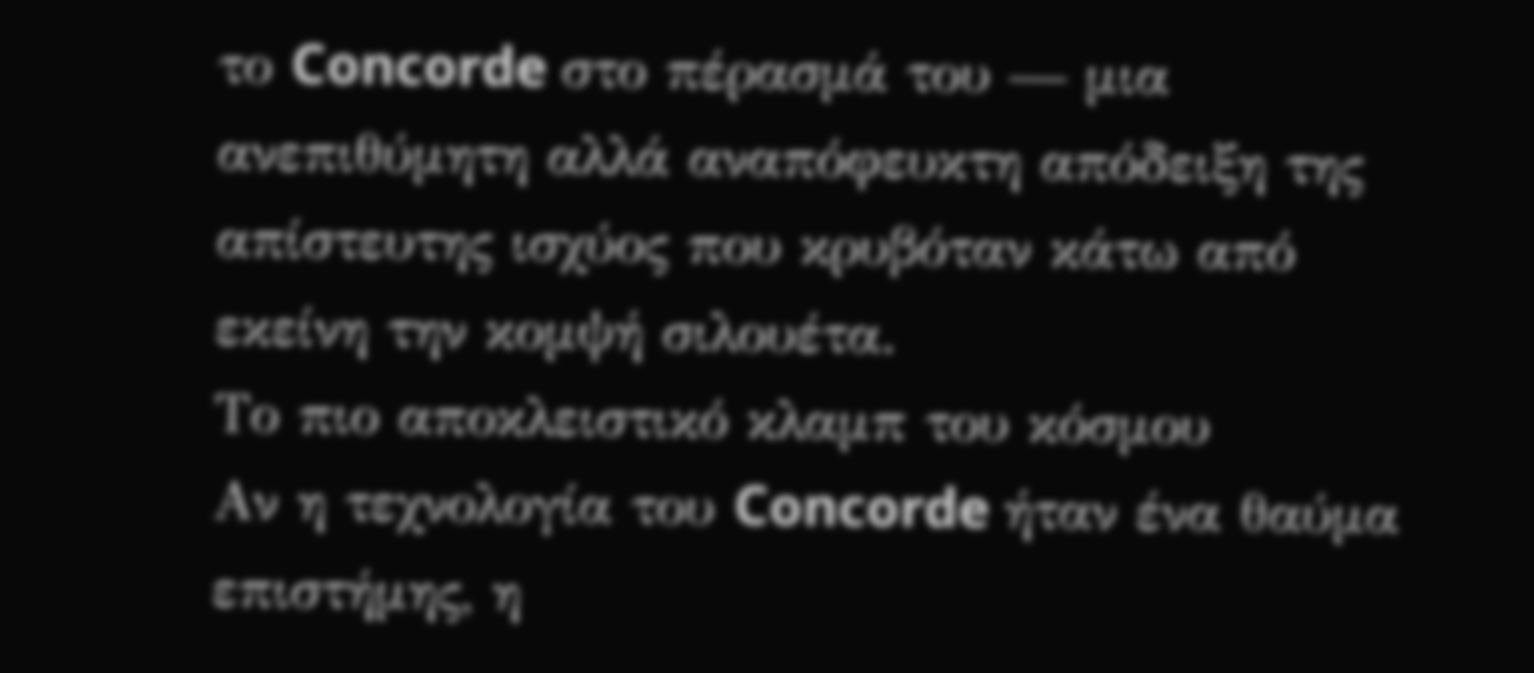το Concorde στο πέρασμά του — μια ανεπιθύμητη αλλά αναπόφευκτη απόδειξη της απίστευτης ισχύος που κρυβόταν κάτω από εκείνη την κομψή σιλουέτα.
Το πιο αποκλειστικό κλαμπ του κόσμου
Αν η τεχνολογία του Concorde ήταν ένα θαύμα επιστήμης, η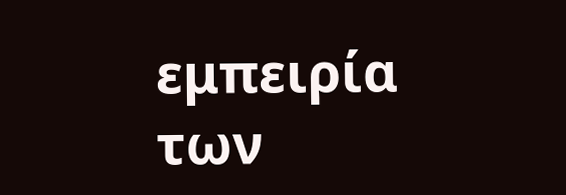εμπειρία των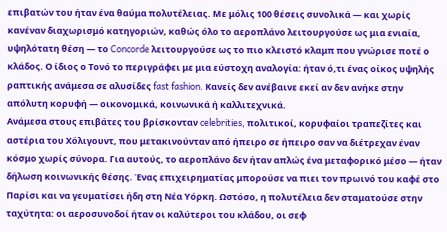επιβατών του ήταν ένα θαύμα πολυτέλειας. Με μόλις 100 θέσεις συνολικά — και χωρίς κανέναν διαχωρισμό κατηγοριών, καθώς όλο το αεροπλάνο λειτουργούσε ως μια ενιαία, υψηλότατη θέση — το Concorde λειτουργούσε ως το πιο κλειστό κλαμπ που γνώρισε ποτέ ο κλάδος. Ο ίδιος ο Τονό το περιγράφει με μια εύστοχη αναλογία: ήταν ό,τι ένας οίκος υψηλής ραπτικής ανάμεσα σε αλυσίδες fast fashion. Κανείς δεν ανέβαινε εκεί αν δεν ανήκε στην απόλυτη κορυφή — οικονομικά, κοινωνικά ή καλλιτεχνικά.
Ανάμεσα στους επιβάτες του βρίσκονταν celebrities, πολιτικοί, κορυφαίοι τραπεζίτες και αστέρια του Χόλιγουντ, που μετακινούνταν από ήπειρο σε ήπειρο σαν να διέτρεχαν έναν κόσμο χωρίς σύνορα. Για αυτούς, το αεροπλάνο δεν ήταν απλώς ένα μεταφορικό μέσο — ήταν δήλωση κοινωνικής θέσης. Ένας επιχειρηματίας μπορούσε να πιει τον πρωινό του καφέ στο Παρίσι και να γευματίσει ήδη στη Νέα Υόρκη. Ωστόσο, η πολυτέλεια δεν σταματούσε στην ταχύτητα: οι αεροσυνοδοί ήταν οι καλύτεροι του κλάδου, οι σεφ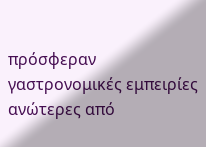πρόσφεραν γαστρονομικές εμπειρίες ανώτερες από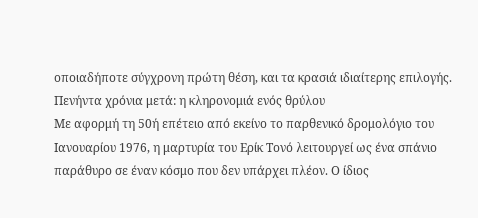οποιαδήποτε σύγχρονη πρώτη θέση, και τα κρασιά ιδιαίτερης επιλογής.
Πενήντα χρόνια μετά: η κληρονομιά ενός θρύλου
Με αφορμή τη 50ή επέτειο από εκείνο το παρθενικό δρομολόγιο του Ιανουαρίου 1976, η μαρτυρία του Ερίκ Τονό λειτουργεί ως ένα σπάνιο παράθυρο σε έναν κόσμο που δεν υπάρχει πλέον. Ο ίδιος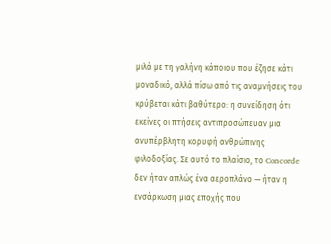μιλά με τη γαλήνη κάποιου που έζησε κάτι μοναδικό, αλλά πίσω από τις αναμνήσεις του κρύβεται κάτι βαθύτερο: η συνείδηση ότι εκείνες οι πτήσεις αντιπροσώπευαν μια ανυπέρβλητη κορυφή ανθρώπινης φιλοδοξίας. Σε αυτό το πλαίσιο, το Concorde δεν ήταν απλώς ένα αεροπλάνο — ήταν η ενσάρκωση μιας εποχής που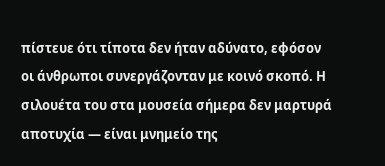πίστευε ότι τίποτα δεν ήταν αδύνατο, εφόσον οι άνθρωποι συνεργάζονταν με κοινό σκοπό. Η σιλουέτα του στα μουσεία σήμερα δεν μαρτυρά αποτυχία — είναι μνημείο της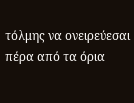τόλμης να ονειρεύεσαι πέρα από τα όρια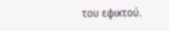του εφικτού.